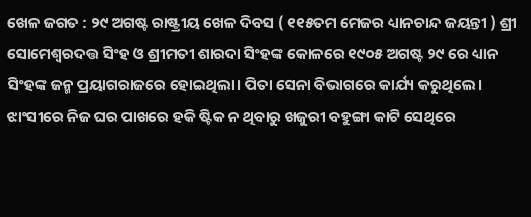ଖେଳ ଜଗତ : ୨୯ ଅଗଷ୍ଟ ରାଷ୍ଟ୍ରୀୟ ଖେଳ ଦିବସ ( ୧୧୫ତମ ମେଜର ଧ୍ୟାନଚାନ୍ଦ ଜୟନ୍ତୀ ) ଶ୍ରୀ ସୋମେଶ୍ୱରଦତ୍ତ ସିଂହ ଓ ଶ୍ରୀମତୀ ଶାରଦା ସିଂହଙ୍କ କୋଳରେ ୧୯୦୫ ଅଗଷ୍ଟ ୨୯ ରେ ଧ୍ୟାନ ସିଂହଙ୍କ ଜନ୍ମ ପ୍ରୟାଗରାଜରେ ହୋଇଥିଲା। ପିତା ସେନା ବିଭାଗରେ କାର୍ଯ୍ୟ କରୁଥିଲେ। ଝାଂସୀରେ ନିଜ ଘର ପାଖରେ ହକି ଷ୍ଟିକ ନ ଥିବାରୁ ଖଜୁରୀ ବହୁଙ୍ଗା କାଟି ସେଥିରେ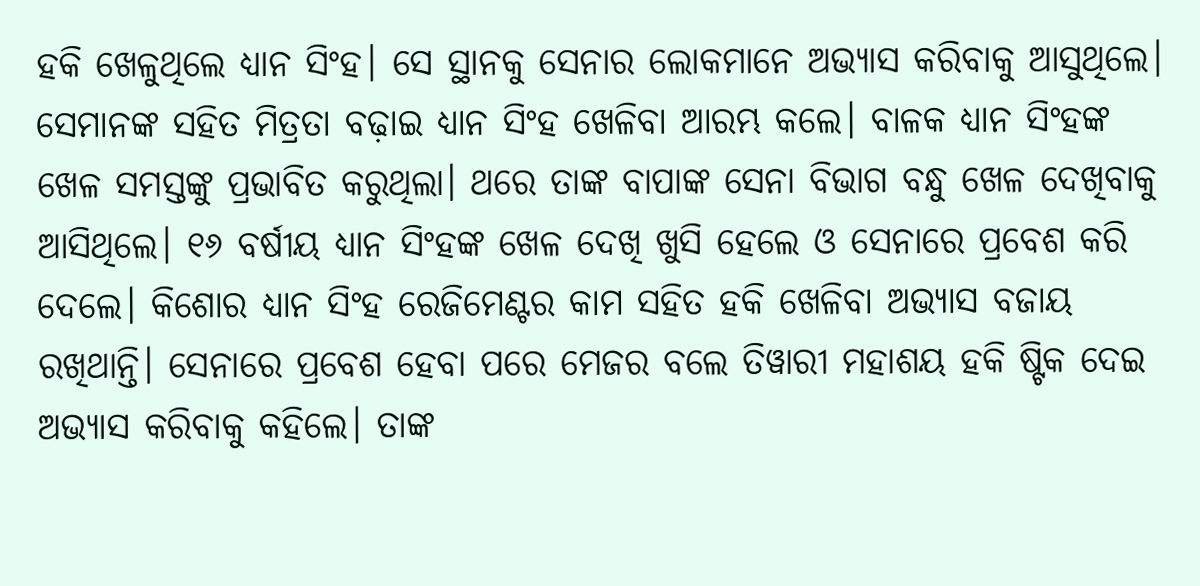ହକି ଖେଳୁଥିଲେ ଧ୍ୟାନ ସିଂହ। ସେ ସ୍ଥାନକୁ ସେନାର ଲୋକମାନେ ଅଭ୍ୟାସ କରିବାକୁ ଆସୁଥିଲେ। ସେମାନଙ୍କ ସହିତ ମିତ୍ରତା ବଢ଼ାଇ ଧ୍ୟାନ ସିଂହ ଖେଳିବା ଆରମ୍ଭ କଲେ। ବାଳକ ଧ୍ୟାନ ସିଂହଙ୍କ ଖେଳ ସମସ୍ତଙ୍କୁ ପ୍ରଭାବିତ କରୁଥିଲା। ଥରେ ତାଙ୍କ ବାପାଙ୍କ ସେନା ବିଭାଗ ବନ୍ଧୁ ଖେଳ ଦେଖିବାକୁ ଆସିଥିଲେ। ୧୬ ବର୍ଷୀୟ ଧ୍ୟାନ ସିଂହଙ୍କ ଖେଳ ଦେଖି ଖୁସି ହେଲେ ଓ ସେନାରେ ପ୍ରବେଶ କରି ଦେଲେ। କିଶୋର ଧ୍ୟାନ ସିଂହ ରେଜିମେଣ୍ଟର କାମ ସହିତ ହକି ଖେଳିବା ଅଭ୍ୟାସ ବଜାୟ ରଖିଥାନ୍ତି। ସେନାରେ ପ୍ରବେଶ ହେବା ପରେ ମେଜର ବଲେ ତିୱାରୀ ମହାଶୟ ହକି ଷ୍ଟିକ ଦେଇ ଅଭ୍ୟାସ କରିବାକୁ କହିଲେ। ତାଙ୍କ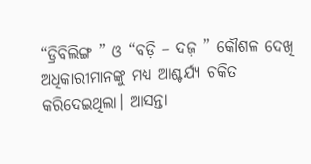“ଡ୍ରିବିଲିଙ୍ଗ ” ଓ “ବଡ଼ି – ଦଜ଼ ” କୌଶଳ ଦେଖି ଅଧିକାରୀମାନଙ୍କୁ ମଧ୍ୟ ଆଶ୍ଚର୍ଯ୍ୟ ଚକିତ କରିଦେଇଥିଲା। ଆସନ୍ତା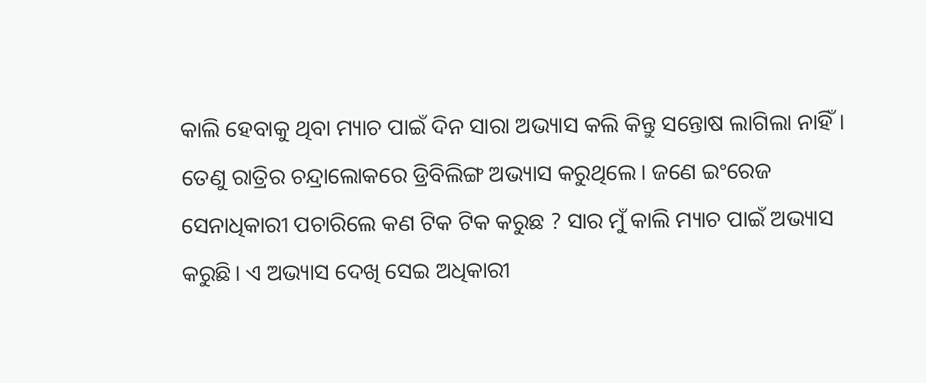କାଲି ହେବାକୁ ଥିବା ମ୍ୟାଚ ପାଇଁ ଦିନ ସାରା ଅଭ୍ୟାସ କଲି କିନ୍ତୁ ସନ୍ତୋଷ ଲାଗିଲା ନାହିଁ। ତେଣୁ ରାତ୍ରିର ଚନ୍ଦ୍ରାଲୋକରେ ଡ୍ରିବିଲିଙ୍ଗ ଅଭ୍ୟାସ କରୁଥିଲେ। ଜଣେ ଇଂରେଜ ସେନାଧିକାରୀ ପଚାରିଲେ କଣ ଟିକ ଟିକ କରୁଛ ? ସାର ମୁଁ କାଲି ମ୍ୟାଚ ପାଇଁ ଅଭ୍ୟାସ କରୁଛି। ଏ ଅଭ୍ୟାସ ଦେଖି ସେଇ ଅଧିକାରୀ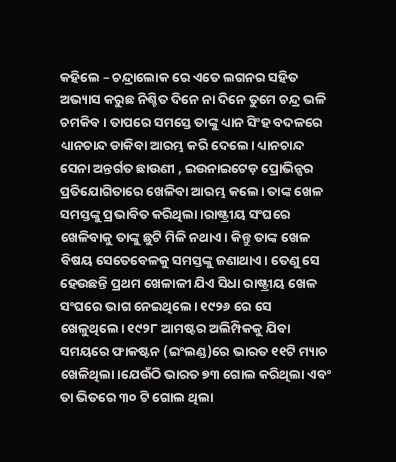କହିଲେ – ଚନ୍ଦ୍ରାଲୋକ ରେ ଏତେ ଲଗନର ସହିତ ଅଭ୍ୟାସ କରୁଛ ନିଶ୍ଚିତ ଦିନେ ନା ଦିନେ ତୁମେ ଚନ୍ଦ୍ର ଭଳି ଚମକିବ। ତାପରେ ସମସ୍ତେ ତାଙ୍କୁ ଧ୍ୟାନ ସିଂହ ବଦଳରେ ଧ୍ୟାନଚାନ୍ଦ ଡାକିବା ଆରମ୍ଭ କରି ଦେଲେ। ଧ୍ୟାନଚାନ୍ଦ ସେନା ଅନ୍ତର୍ଗତ ଛାଉଣୀ , ଇଉନାଇଟେଡ଼ ପ୍ରୋଭିନ୍ସର ପ୍ରତିଯୋଗିତାରେ ଖେଳିବା ଆରମ୍ଭ କଲେ। ତାଙ୍କ ଖେଳ ସମସ୍ତଙ୍କୁ ପ୍ରଭାବିତ କରିଥିଲା।ରାଷ୍ଟ୍ରୀୟ ସଂଘରେ ଖେଳିବାକୁ ତାଙ୍କୁ ଛୁଟି ମିଳି ନଥାଏ। କିନ୍ତୁ ତାଙ୍କ ଖେଳ ବିଷୟ ସେତେବେଳକୁ ସମସ୍ତଙ୍କୁ ଜଣାଥାଏ। ତେଣୁ ସେ ହେଉଛନ୍ତି ପ୍ରଥମ ଖେଳାଳୀ ଯିଏ ସିଧା ରାଷ୍ଟ୍ରୀୟ ଖେଳ ସଂଘରେ ଭାଗ ନେଇଥିଲେ। ୧୯୨୬ ରେ ସେ ଖେଳୁଥିଲେ। ୧୯୨୮ ଆମଷ୍ଟର ଅଲିମ୍ପିକକୁ ଯିବା ସମୟରେ ଫାକଷ୍ଟନ (ଇଂଲଣ୍ଡ)ରେ ଭାରତ ୧୧ଟି ମ୍ୟାଚ ଖେଳିଥିଲା।ଯେଉଁଠି ଭାରତ ୭୩ ଗୋଲ କରିଥିଲା ଏବଂ ତା ଭିତରେ ୩୦ ଟି ଗୋଲ ଥିଲା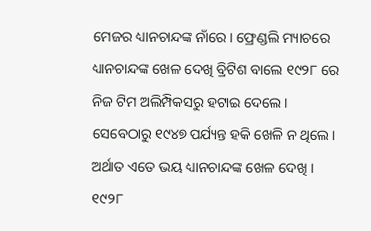ମେଜର ଧ୍ୟାନଚାନ୍ଦଙ୍କ ନାଁରେ। ଫ୍ରେଣ୍ଡଲି ମ୍ୟାଚରେ ଧ୍ୟାନଚାନ୍ଦଙ୍କ ଖେଳ ଦେଖି ବ୍ରିଟିଶ ବାଲେ ୧୯୨୮ ରେ ନିଜ ଟିମ ଅଲିମ୍ପିକସରୁ ହଟାଇ ଦେଲେ। ସେବେଠାରୁ ୧୯୪୭ ପର୍ଯ୍ୟନ୍ତ ହକି ଖେଳି ନ ଥିଲେ। ଅର୍ଥାତ ଏତେ ଭୟ ଧ୍ୟାନଚାନ୍ଦଙ୍କ ଖେଳ ଦେଖି । ୧୯୨୮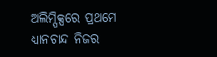ଅଲିମ୍ପିକ୍ସରେ ପ୍ରଥମେ ଧ୍ୟାନଚାନ୍ଦ ନିଜର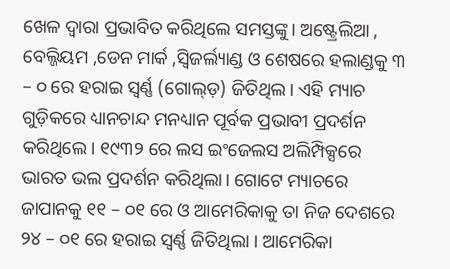ଖେଳ ଦ୍ଵାରା ପ୍ରଭାବିତ କରିଥିଲେ ସମସ୍ତଙ୍କୁ। ଅଷ୍ଟ୍ରେଲିଆ , ବେଲ୍ଜିୟମ ,ଡେନ ମାର୍କ ,ସ୍ୱିଜର୍ଲ୍ୟାଣ୍ଡ ଓ ଶେଷରେ ହଲାଣ୍ଡକୁ ୩ – ୦ ରେ ହରାଇ ସ୍ବର୍ଣ୍ଣ (ଗୋଲ୍ଡ଼) ଜିତିଥିଲ। ଏହି ମ୍ୟାଚ ଗୁଡ଼ିକରେ ଧ୍ୟାନଚାନ୍ଦ ମନଧ୍ୟାନ ପୂର୍ବକ ପ୍ରଭାବୀ ପ୍ରଦର୍ଶନ କରିଥିଲେ। ୧୯୩୨ ରେ ଲସ ଇଂଜେଲସ ଅଲିମ୍ପିକ୍ସରେ ଭାରତ ଭଲ ପ୍ରଦର୍ଶନ କରିଥିଲା। ଗୋଟେ ମ୍ୟାଚରେ ଜାପାନକୁ ୧୧ – ୦୧ ରେ ଓ ଆମେରିକାକୁ ତା ନିଜ ଦେଶରେ ୨୪ – ୦୧ ରେ ହରାଇ ସ୍ବର୍ଣ୍ଣ ଜିତିଥିଲା । ଆମେରିକା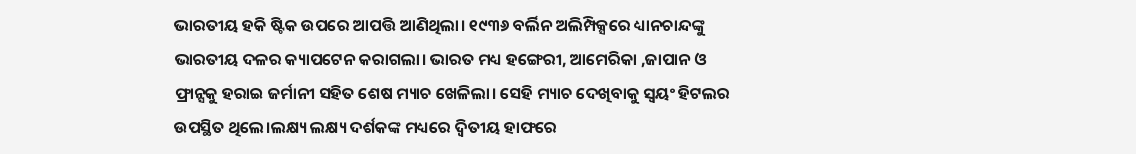ଭାରତୀୟ ହକି ଷ୍ଟିକ ଉପରେ ଆପତ୍ତି ଆଣିଥିଲା। ୧୯୩୬ ବର୍ଲିନ ଅଲିମ୍ପିକ୍ସରେ ଧ୍ୟାନଚାନ୍ଦଙ୍କୁ ଭାରତୀୟ ଦଳର କ୍ୟାପଟେନ କରାଗଲା। ଭାରତ ମଧ୍ୟ ହଙ୍ଗେରୀ, ଆମେରିକା ,ଜାପାନ ଓ ଫ୍ରାନ୍ସକୁ ହରାଇ ଜର୍ମାନୀ ସହିତ ଶେଷ ମ୍ୟାଚ ଖେଳିଲା। ସେହି ମ୍ୟାଚ ଦେଖିବାକୁ ସ୍ୱୟଂ ହିଟଲର ଉପସ୍ଥିତ ଥିଲେ।ଲକ୍ଷ୍ୟ ଲକ୍ଷ୍ୟ ଦର୍ଶକଙ୍କ ମଧ୍ୟରେ ଦ୍ଵିତୀୟ ହାଫରେ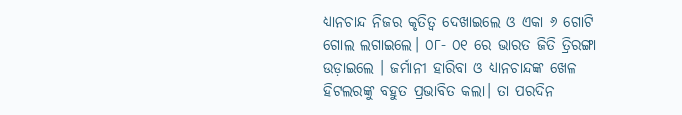ଧ୍ୟାନଚାନ୍ଦ ନିଜର କୃତିତ୍ୱ ଦେଖାଇଲେ ଓ ଏକା ୬ ଗୋଟି ଗୋଲ ଲଗାଇଲେ। ୦୮- ୦୧ ରେ ଭାରତ ଜିତି ତ୍ରିରଙ୍ଗା ଉଡ଼ାଇଲେ । ଜର୍ମାନୀ ହାରିବା ଓ ଧ୍ୟାନଚାନ୍ଦଙ୍କ ଖେଳ ହିଟଲରଙ୍କୁ ବହୁତ ପ୍ରଭାବିତ କଲା। ତା ପରଦିନ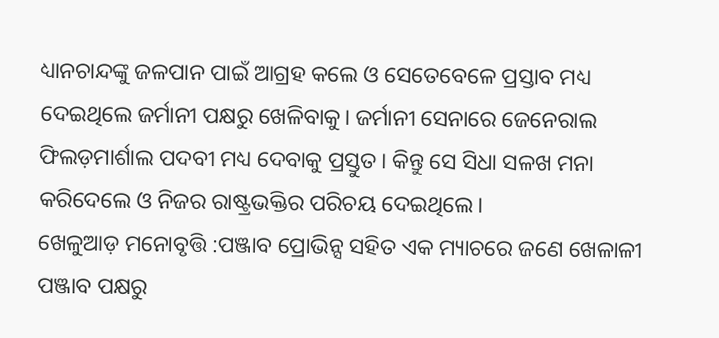ଧ୍ୟାନଚାନ୍ଦଙ୍କୁ ଜଳପାନ ପାଇଁ ଆଗ୍ରହ କଲେ ଓ ସେତେବେଳେ ପ୍ରସ୍ତାବ ମଧ୍ୟ ଦେଇଥିଲେ ଜର୍ମାନୀ ପକ୍ଷରୁ ଖେଳିବାକୁ। ଜର୍ମାନୀ ସେନାରେ ଜେନେରାଲ ଫିଲଡ଼ମାର୍ଶାଲ ପଦବୀ ମଧ୍ୟ ଦେବାକୁ ପ୍ରସ୍ତୁତ। କିନ୍ତୁ ସେ ସିଧା ସଳଖ ମନା କରିଦେଲେ ଓ ନିଜର ରାଷ୍ଟ୍ରଭକ୍ତିର ପରିଚୟ ଦେଇଥିଲେ।
ଖେଳୁଆଡ଼ ମନୋବୃତ୍ତି :ପଞ୍ଜାବ ପ୍ରୋଭିନ୍ସ ସହିତ ଏକ ମ୍ୟାଚରେ ଜଣେ ଖେଳାଳୀ ପଞ୍ଜାବ ପକ୍ଷରୁ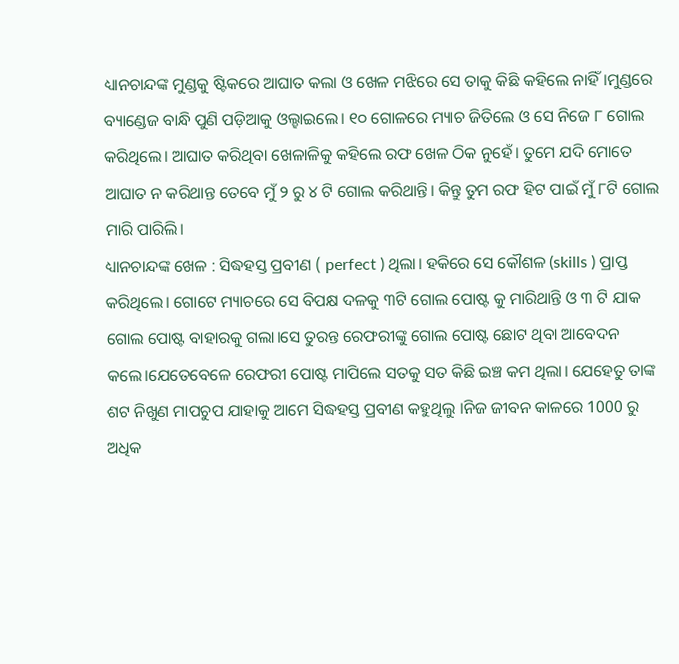ଧ୍ୟାନଚାନ୍ଦଙ୍କ ମୁଣ୍ଡକୁ ଷ୍ଟିକରେ ଆଘାତ କଲା ଓ ଖେଳ ମଝିରେ ସେ ତାକୁ କିଛି କହିଲେ ନାହିଁ।ମୁଣ୍ଡରେ ବ୍ୟାଣ୍ଡେଜ ବାନ୍ଧି ପୁଣି ପଡ଼ିଆକୁ ଓଲ୍ହାଇଲେ। ୧୦ ଗୋଳରେ ମ୍ୟାଚ ଜିତିଲେ ଓ ସେ ନିଜେ ୮ ଗୋଲ କରିଥିଲେ। ଆଘାତ କରିଥିବା ଖେଳାଳିକୁ କହିଲେ ରଫ ଖେଳ ଠିକ ନୁହେଁ। ତୁମେ ଯଦି ମୋତେ ଆଘାତ ନ କରିଥାନ୍ତ ତେବେ ମୁଁ ୨ ରୁ ୪ ଟି ଗୋଲ କରିଥାନ୍ତି। କିନ୍ତୁ ତୁମ ରଫ ହିଟ ପାଇଁ ମୁଁ ୮ଟି ଗୋଲ ମାରି ପାରିଲି।
ଧ୍ୟାନଚାନ୍ଦଙ୍କ ଖେଳ : ସିଦ୍ଧହସ୍ତ ପ୍ରବୀଣ ( perfect ) ଥିଲା। ହକିରେ ସେ କୌଶଳ (skills ) ପ୍ରାପ୍ତ କରିଥିଲେ। ଗୋଟେ ମ୍ୟାଚରେ ସେ ବିପକ୍ଷ ଦଳକୁ ୩ଟି ଗୋଲ ପୋଷ୍ଟ କୁ ମାରିଥାନ୍ତି ଓ ୩ ଟି ଯାକ ଗୋଲ ପୋଷ୍ଟ ବାହାରକୁ ଗଲା।ସେ ତୁରନ୍ତ ରେଫରୀଙ୍କୁ ଗୋଲ ପୋଷ୍ଟ ଛୋଟ ଥିବା ଆବେଦନ କଲେ।ଯେତେବେଳେ ରେଫରୀ ପୋଷ୍ଟ ମାପିଲେ ସତକୁ ସତ କିଛି ଇଞ୍ଚ କମ ଥିଲା। ଯେହେତୁ ତାଙ୍କ ଶଟ ନିଖୁଣ ମାପଚୁପ ଯାହାକୁ ଆମେ ସିଦ୍ଧହସ୍ତ ପ୍ରବୀଣ କହୁଥିଲୁ ।ନିଜ ଜୀବନ କାଳରେ 1000 ରୁ ଅଧିକ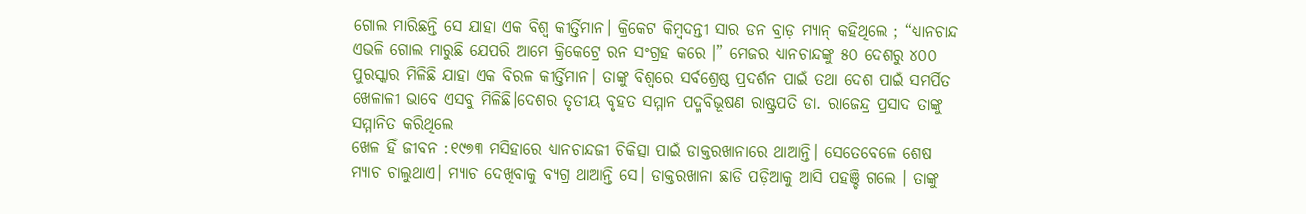ଗୋଲ ମାରିଛନ୍ତି ସେ ଯାହା ଏକ ବିଶ୍ୱ କୀର୍ତ୍ତିମାନ। କ୍ରିକେଟ କିମ୍ବଦନ୍ତୀ ସାର ଡନ ବ୍ରାଡ଼ ମ୍ୟାନ୍ କହିଥିଲେ ; “ଧ୍ୟାନଚାନ୍ଦ ଏଭଳି ଗୋଲ ମାରୁଛି ଯେପରି ଆମେ କ୍ରିକେଟ୍ରେ ରନ ସଂଗ୍ରହ କରେ ।” ମେଜର ଧ୍ୟାନଚାନ୍ଦଙ୍କୁ ୫୦ ଦେଶରୁ ୪୦୦ ପୁରସ୍କାର ମିଳିଛି ଯାହା ଏକ ବିରଳ କୀର୍ତ୍ତିମାନ। ତାଙ୍କୁ ବିଶ୍ବରେ ସର୍ବଶ୍ରେଷ୍ଠ ପ୍ରଦର୍ଶନ ପାଇଁ ତଥା ଦେଶ ପାଇଁ ସମର୍ପିତ ଖେଳାଳୀ ଭାବେ ଏସବୁ ମିଳିଛି।ଦେଶର ତୃତୀୟ ବୃହତ ସମ୍ମାନ ପଦ୍ମବିଭୂଷଣ ରାଷ୍ଟ୍ରପତି ଡା. ରାଜେନ୍ଦ୍ର ପ୍ରସାଦ ତାଙ୍କୁ ସମ୍ମାନିତ କରିଥିଲେ
ଖେଳ ହିଁ ଜୀବନ :୧୯୭୩ ମସିହାରେ ଧ୍ୟାନଚାନ୍ଦଜୀ ଚିକିତ୍ସା ପାଇଁ ଡାକ୍ତରଖାନାରେ ଥାଆନ୍ତି। ସେତେବେଳେ ଶେଷ ମ୍ୟାଚ ଚାଲୁଥାଏ। ମ୍ୟାଚ ଦେଖିବାକୁ ବ୍ୟଗ୍ର ଥାଆନ୍ତି ସେ। ଡାକ୍ତରଖାନା ଛାଡି ପଡ଼ିଆକୁ ଆସି ପହଞ୍ଚି ଗଲେ । ତାଙ୍କୁ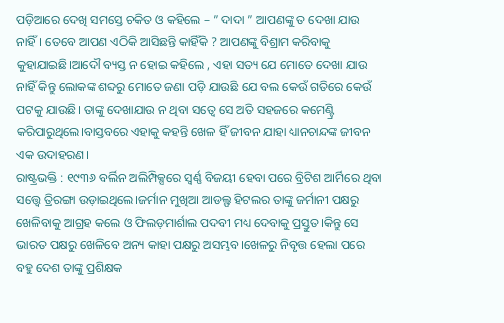ପଡ଼ିଆରେ ଦେଖି ସମସ୍ତେ ଚକିତ ଓ କହିଲେ – ” ଦାଦା ” ଆପଣଙ୍କୁ ତ ଦେଖା ଯାଉ ନାହିଁ। ତେବେ ଆପଣ ଏଠିକି ଆସିଛନ୍ତି କାହିଁକି ? ଆପଣଙ୍କୁ ବିଶ୍ରାମ କରିବାକୁ କୁହାଯାଇଛି।ଆଦୌ ବ୍ୟସ୍ତ ନ ହୋଇ କହିଲେ , ଏହା ସତ୍ୟ ଯେ ମୋତେ ଦେଖା ଯାଉ ନାହିଁ କିନ୍ତୁ ଲୋକଙ୍କ ଶବ୍ଦରୁ ମୋତେ ଜଣା ପଡ଼ି ଯାଉଛି ଯେ ବଲ କେଉଁ ଗତିରେ କେଉଁ ପଟକୁ ଯାଉଛି। ତାଙ୍କୁ ଦେଖାଯାଉ ନ ଥିବା ସତ୍ୱେ ସେ ଅତି ସହଜରେ କମେଣ୍ଟ୍ରି କରିପାରୁଥିଲେ।ବାସ୍ତବରେ ଏହାକୁ କହନ୍ତି ଖେଳ ହିଁ ଜୀବନ ଯାହା ଧ୍ୟାନଚାନ୍ଦଙ୍କ ଜୀବନ ଏକ ଉଦାହରଣ।
ରାଷ୍ଟ୍ରଭକ୍ତି : ୧୯୩୬ ବର୍ଲିନ ଅଲିମ୍ପିକ୍ସରେ ସ୍ବର୍ଣ୍ଣ ବିଜୟୀ ହେବା ପରେ ବ୍ରିଟିଶ ଆର୍ମିରେ ଥିବା ସତ୍ତ୍ୱେ ତ୍ରିରଙ୍ଗା ଉଡ଼ାଇଥିଲେ।ଜର୍ମାନ ମୁଖିଆ ଆଡଲ୍ଫ ହିଟଲର ତାଙ୍କୁ ଜର୍ମାନୀ ପକ୍ଷରୁ ଖେଳିବାକୁ ଆଗ୍ରହ କଲେ ଓ ଫିଲଡ଼ମାର୍ଶାଲ ପଦବୀ ମଧ୍ୟ ଦେବାକୁ ପ୍ରସ୍ତୁତ।କିନ୍ତୁ ସେ ଭାରତ ପକ୍ଷରୁ ଖେଳିବେ ଅନ୍ୟ କାହା ପକ୍ଷରୁ ଅସମ୍ଭବ।ଖେଳରୁ ନିବୃତ୍ତ ହେଲା ପରେ ବହୁ ଦେଶ ତାଙ୍କୁ ପ୍ରଶିକ୍ଷକ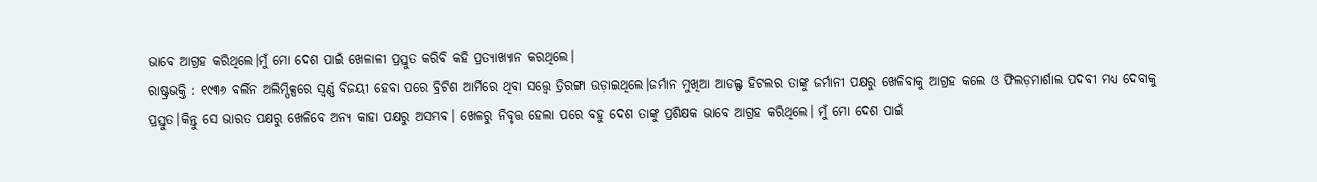ଭାବେ ଆଗ୍ରହ କରିଥିଲେ।ମୁଁ ମୋ ଦେଶ ପାଇଁ ଖେଳାଳୀ ପ୍ରସ୍ତୁତ କରିବି କହି ପ୍ରତ୍ୟାଖ୍ୟାନ କରଥିଲେ।
ରାଷ୍ଟ୍ରଭକ୍ତି : ୧୯୩୬ ବର୍ଲିନ ଅଲିମ୍ପିକ୍ସରେ ସ୍ବର୍ଣ୍ଣ ବିଜୟୀ ହେବା ପରେ ବ୍ରିଟିଶ ଆର୍ମିରେ ଥିବା ସତ୍ତ୍ୱେ ତ୍ରିରଙ୍ଗା ଉଡ଼ାଇଥିଲେ।ଜର୍ମାନ ମୁଖିଆ ଆଡଲ୍ଫ ହିଟଲର ତାଙ୍କୁ ଜର୍ମାନୀ ପକ୍ଷରୁ ଖେଳିବାକୁ ଆଗ୍ରହ କଲେ ଓ ଫିଲଡ଼ମାର୍ଶାଲ ପଦବୀ ମଧ୍ୟ ଦେବାକୁ ପ୍ରସ୍ତୁତ।କିନ୍ତୁ ସେ ଭାରତ ପକ୍ଷରୁ ଖେଳିବେ ଅନ୍ୟ କାହା ପକ୍ଷରୁ ଅସମ୍ଭବ। ଖେଳରୁ ନିବୃତ୍ତ ହେଲା ପରେ ବହୁ ଦେଶ ତାଙ୍କୁ ପ୍ରଶିକ୍ଷକ ଭାବେ ଆଗ୍ରହ କରିଥିଲେ। ମୁଁ ମୋ ଦେଶ ପାଇଁ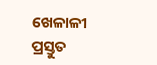ଖେଳାଳୀ ପ୍ରସ୍ତୁତ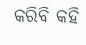କରିବି କହି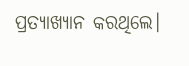ପ୍ରତ୍ୟାଖ୍ୟାନ କରଥିଲେ।